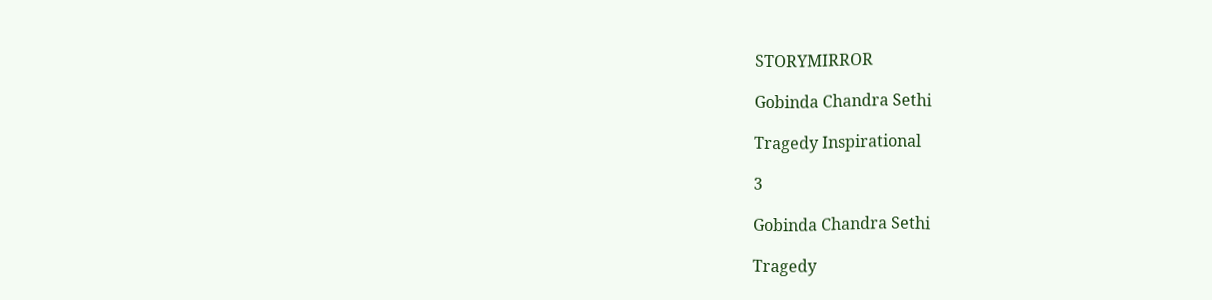STORYMIRROR

Gobinda Chandra Sethi

Tragedy Inspirational

3

Gobinda Chandra Sethi

Tragedy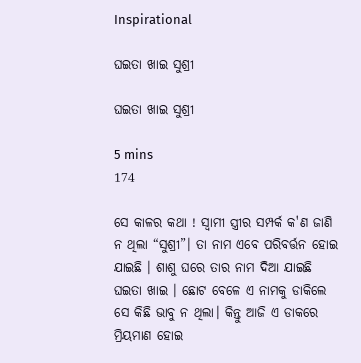Inspirational

ଘଇତା ଖାଇ ସୁଶ୍ରୀ

ଘଇତା ଖାଇ ସୁଶ୍ରୀ

5 mins
174

ସେ କାଳର କଥା ! ସ୍ୱାମୀ ସ୍ତ୍ରୀର ସମ୍ପର୍କ କ'ଣ ଜାଣି ନ ଥିଲା “ସୁଶ୍ରୀ”। ତା ନାମ ଏବେ ପରିବର୍ତ୍ତନ ହୋଇ ଯାଇଛି । ଶାଶୁ ଘରେ ତାର ନାମ ଦିଆ ଯାଇଛି ଘଇତା ଖାଇ । ଛୋଟ ବେଳେ ଏ ନାମକୁ ଡାକିଲେ ସେ କିଛି ଭାବୁ ନ ଥିଲା। କିନ୍ତୁ ଆଜି ଏ ଡାକରେ ମ୍ରିୟମାଣ ହୋଇ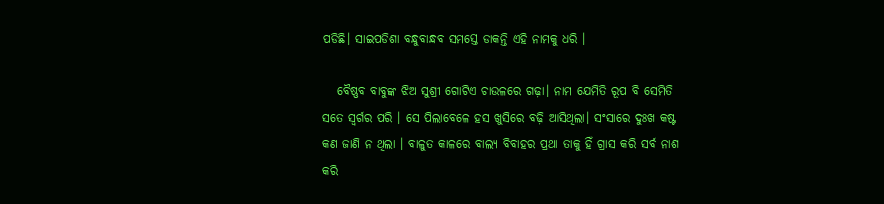ପଡିଛି। ସାଇପଡିଶା ବନ୍ଧୁବାନ୍ଧବ ସମସ୍ତେ ଡାକନ୍ତି ଏହି ନାମକୁ ଧରି ।

   ବୈଷ୍ଣବ ବାବୁଙ୍କ ଝିଅ ସୁଶ୍ରୀ ଗୋଟିଏ ଚାଉଳରେ ଗଢ଼ା। ନାମ ଯେମିତି ରୂପ ବି ସେମିତି ସତେ ସ୍ୱର୍ଗର ପରି । ସେ ପିଲାବେଳେ ହସ ଖୁସିରେ ବଢ଼ି ଆସିଥିଲା। ସଂସାରେ ଦୁଃଖ କଷ୍ଟ କଣ ଜାଣି ନ ଥିଲା । ବାଳୁତ କାଳରେ ବାଲ୍ୟ ବିବାହର ପ୍ରଥା ତାକୁ ହିଁ ଗ୍ରାସ କରି ସର୍ବ ନାଶ କରି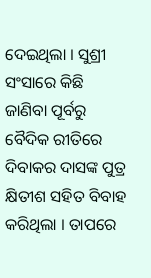ଦେଇଥିଲା । ସୁଶ୍ରୀ ସଂସାରେ କିଛି ଜାଣିବା ପୂର୍ବରୁ ବୈଦିକ ରୀତିରେ ଦିବାକର ଦାସଙ୍କ ପୁତ୍ର କ୍ଷିତୀଶ ସହିତ ବିବାହ କରିଥିଲା । ତାପରେ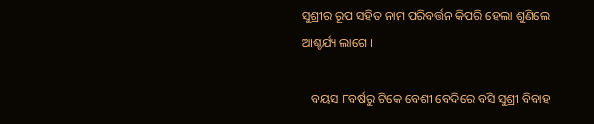ସୁଶ୍ରୀର ରୂପ ସହିତ ନାମ ପରିବର୍ତ୍ତନ କିପରି ହେଲା ଶୁଣିଲେ ଆଶ୍ଚର୍ଯ୍ୟ ଲାଗେ ।

   ବୟସ ୮ବର୍ଷରୁ ଟିକେ ବେଶୀ ବେଦିରେ ବସି ସୁଶ୍ରୀ ବିବାହ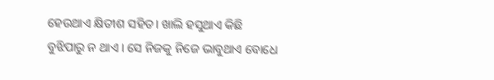ହେଉଥାଏ କ୍ଷିତୀଶ ସହିତ। ଖାଲି ହସୁଥାଏ କିଛି ବୁଝିପାରୁ ନ ଥାଏ । ସେ ନିଜକୁ ନିଜେ ଭାବୁଥାଏ ବୋଧେ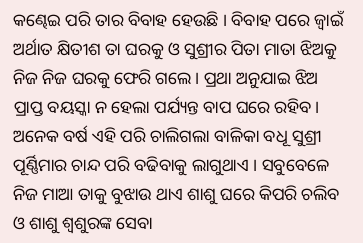କଣ୍ଢେଇ ପରି ତାର ବିବାହ ହେଉଛି । ବିବାହ ପରେ ଜ୍ୱାଇଁ ଅର୍ଥାତ କ୍ଷିତୀଶ ତା ଘରକୁ ଓ ସୁଶ୍ରୀର ପିତା ମାତା ଝିଅକୁ ନିଜ ନିଜ ଘରକୁ ଫେରି ଗଲେ। ପ୍ରଥା ଅନୁଯାଇ ଝିଅ ପ୍ରାପ୍ତ ବୟସ୍କା ନ ହେଲା ପର୍ଯ୍ୟନ୍ତ ବାପ ଘରେ ରହିବ। ଅନେକ ବର୍ଷ ଏହି ପରି ଚାଲିଗଲା ବାଳିକା ବଧୂ ସୁଶ୍ରୀ ପୂର୍ଣ୍ଣିମାର ଚାନ୍ଦ ପରି ବଢିବାକୁ ଲାଗୁଥାଏ । ସବୁବେଳେ ନିଜ ମାଆ ତାକୁ ବୁଝାଉ ଥାଏ ଶାଶୁ ଘରେ କିପରି ଚଲିବ ଓ ଶାଶୁ ଶ୍ୱଶୁରଙ୍କ ସେବା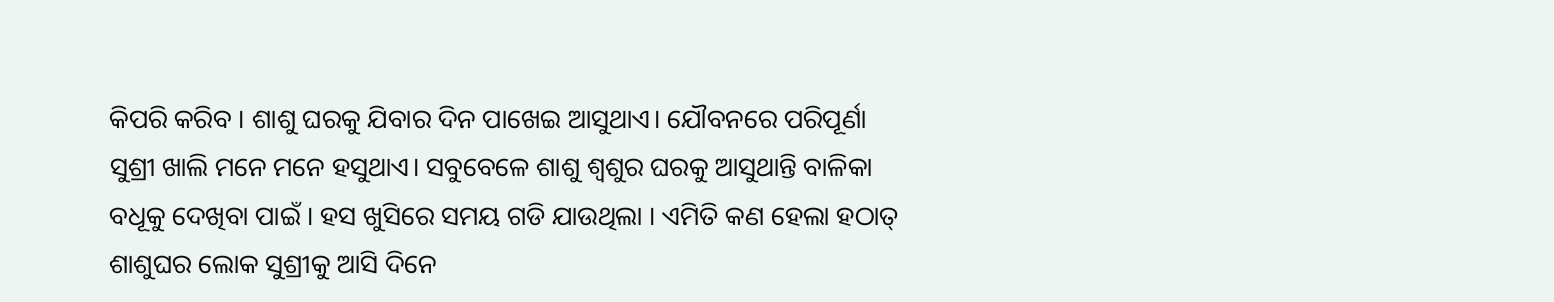କିପରି କରିବ । ଶାଶୁ ଘରକୁ ଯିବାର ଦିନ ପାଖେଇ ଆସୁଥାଏ। ଯୌବନରେ ପରିପୂର୍ଣା ସୁଶ୍ରୀ ଖାଲି ମନେ ମନେ ହସୁଥାଏ। ସବୁବେଳେ ଶାଶୁ ଶ୍ୱଶୁର ଘରକୁ ଆସୁଥାନ୍ତି ବାଳିକା ବଧୂକୁ ଦେଖିବା ପାଇଁ । ହସ ଖୁସିରେ ସମୟ ଗଡି ଯାଉଥିଲା । ଏମିତି କଣ ହେଲା ହଠାତ୍ ଶାଶୁଘର ଲୋକ ସୁଶ୍ରୀକୁ ଆସି ଦିନେ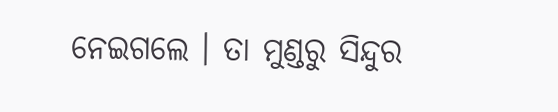ନେଇଗଲେ । ତା ମୁଣ୍ଡରୁ ସିନ୍ଦୁର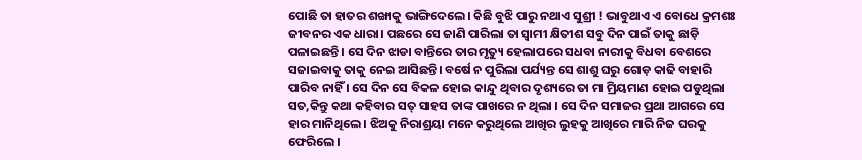ପୋଛି ତା ହାତର ଶଙ୍ଖାକୁ ଭାଙ୍ଗିଦେଲେ। କିଛି ବୁଝି ପାରୁ ନଥାଏ ସୁଶ୍ରୀ ! ଭାବୁଥାଏ ଏ ବୋଧେ କ୍ରମଶଃ ଜୀବନର ଏକ ଧାରା। ପଛରେ ସେ ଜାଣି ପାରିଲା ତା ସ୍ୱାମୀ କ୍ଷିତୀଶ ସବୁ ଦିନ ପାଇଁ ତାକୁ ଛାଡ଼ି ପଳାଇଛନ୍ତି । ସେ ଦିନ ଝାଡା ବାନ୍ତିରେ ତାର ମୃତ୍ୟୁ ହେଲାପରେ ସଧବା ନାରୀକୁ ବିଧବା ବେଶରେ ସଜାଇବାକୁ ତାକୁ ନେଇ ଆସିଛନ୍ତି। ବର୍ଷେ ନ ପୁରିଲା ପର୍ଯ୍ୟନ୍ତ ସେ ଶାଶୁ ଘରୁ ଗୋଡ଼ କାଢି ବାହାରି ପାରିବ ନାହିଁ । ସେ ଦିନ ସେ ବିକଳ ହୋଇ କାନ୍ଦୁ ଥିବାର ଦୃଶ୍ୟରେ ତା ମା ମ୍ରିୟମାଣ ହୋଇ ପଡୁଥିଲା ସତ,କିନ୍ତୁ କଥା କହିବାର ସତ୍ ସାହସ ତାଙ୍କ ପାଖରେ ନ ଥିଲା । ସେ ଦିନ ସମାଜର ପ୍ରଥା ଆଗରେ ସେ ହାର ମାନିଥିଲେ । ଝିଅକୁ ନିରାଶ୍ରୟା ମନେ କରୁଥିଲେ ଆଖିର ଲୁହକୁ ଆଖିରେ ମାରି ନିଜ ଘରକୁ ଫେରିଲେ ।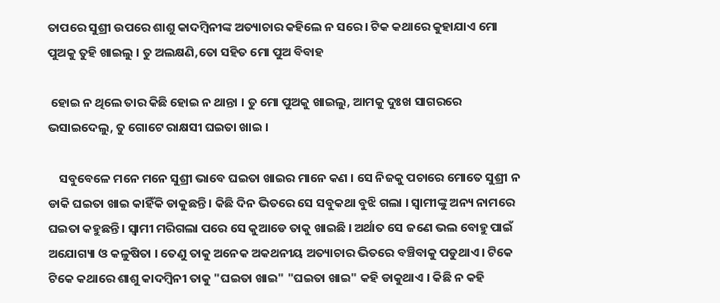ତାପରେ ସୁଶ୍ରୀ ଉପରେ ଶାଶୁ କାଦମ୍ବିନୀଙ୍କ ଅତ୍ୟାଚାର କହିଲେ ନ ସରେ। ଟିକ କଥାରେ କୁହାଯାଏ ମୋ ପୁଅକୁ ତୁହି ଖାଇଲୁ । ତୁ ଅଲକ୍ଷଣି,ତୋ ସହିତ ମୋ ପୁଅ ବିବାହ

 ହୋଇ ନ ଥିଲେ ତାର କିଛି ହୋଇ ନ ଥାନ୍ତା । ତୁ ମୋ ପୁଅକୁ ଖାଇଲୁ, ଆମକୁ ଦୁଃଖ ସାଗରରେ ଭସାଇଦେଲୁ, ତୁ ଗୋଟେ ରାକ୍ଷସୀ ଘଇତା ଖାଇ ।

    ସବୁବେଳେ ମନେ ମନେ ସୁଶ୍ରୀ ଭାବେ ଘଇତା ଖାଇର ମାନେ କଣ । ସେ ନିଜକୁ ପଚାରେ ମୋତେ ସୁଶ୍ରୀ ନ ଡାକି ଘଇତା ଖାଇ କାହିଁକି ଡାକୁଛନ୍ତି । କିଛି ଦିନ ଭିତରେ ସେ ସବୁକଥା ବୁଝି ଗଲା । ସ୍ୱାମୀଙ୍କୁ ଅନ୍ୟ ନାମରେ ଘଇତା କହୁଛନ୍ତି । ସ୍ୱାମୀ ମରିଗଲା ପରେ ସେ କୁଆଡେ ତାକୁ ଖାଇଛି । ଅର୍ଥାତ ସେ ଜଣେ ଭଲ ବୋହୁ ପାଇଁ ଅଯୋଗ୍ୟା ଓ କଳୁଷିତା । ତେଣୁ ତାକୁ ଅନେକ ଅକଥନୀୟ ଅତ୍ୟାଚାର ଭିତରେ ବଞ୍ଚିବାକୁ ପଡୁଥାଏ । ଟିକେ ଟିକେ କଥାରେ ଶାଶୁ କାଦମ୍ବିନୀ ତାକୁ "ଘଇତା ଖାଇ" "ଘଇତା ଖାଇ" କହି ଡାକୁଥାଏ । କିଛି ନ କହି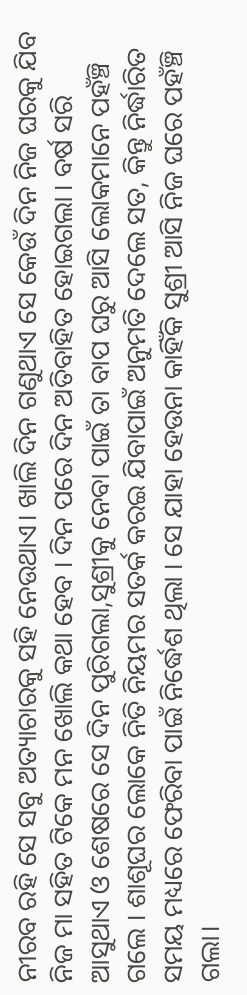ନୀରବ ରହି ସେ ସବୁ ଅତ୍ୟାଚାରକୁ ସହି ନେଉଥାଏ। ଖାଲି ଦିନ ଗଣୁଥାଏ ସେ କେଉଁ ଦିନ ନିଜ ଘରକୁ ଯିବ ନିଜ ମା ସହିତ ଟିକେ ମନ ଖୋଲି କଥା ହେବ । ଦିନ ପରେ ଦିନ ଅତିବାହିତ ହୋଇଗଲା । ବର୍ଷ ସରି ଆସୁଥାଏ ଓ ଶେଷରେ ସେ ଦିନ ପୁରିଗଲା,ସୁଶ୍ରୀକୁ ନେବା ପାଇଁ ତା ବାପ ଘରୁ ଆସି ଲୋକମାନେ ପହଁଞ୍ଚି ଗଲେ । ଶାଶୂଘର ଲୋକେ ନିତି ନିୟମର ସତର୍କ କରଇ ଯିବାପାଇଁ ଅନୁମତି ଦେଲେ ସତ, କିନ୍ତୁ ନିର୍ଦ୍ଧାରିତ ସମୟ ମଧ୍ୟରେ ଫେରିବା ପାଇଁ ନିର୍ଦ୍ଧେଶ ଥିଲା । ସେ ଯାହା ହେଉନା କାହିଁକି ସୁଶ୍ରୀ ଆସି ନିଜ ଘରେ ପହଁଞ୍ଚି ଗଲା।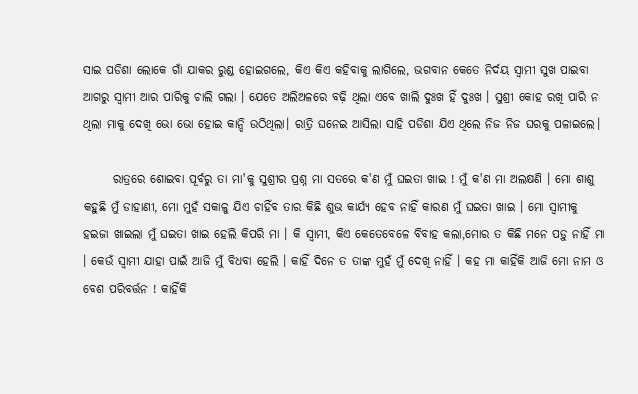ସାଇ ପଡିଶା ଲୋକେ ଗାଁ ଯାକର ରୁଣ୍ଡ ହୋଇଗଲେ, କିଏ କିଏ କହିବାକୁ ଲାଗିଲେ, ଭଗବାନ କେତେ ନିର୍ଦୟ ସ୍ୱାମୀ ସୁଖ ପାଇବା ଆଗରୁ ସ୍ୱାମୀ ଆର ପାରିକୁ ଚାଲି ଗଲା । ଯେତେ ଅଲିଅଳରେ ବଢ଼ି ଥିଲା ଏବେ ଖାଲି ଦୁଃଖ ହିଁ ଦୁଃଖ । ସୁଶ୍ରୀ କୋହ ରଖି ପାରି ନ ଥିଲା ମାକୁ ଦେଖି ଭୋ ଭୋ ହୋଇ କାନ୍ଦି ଉଠିଥିଲା। ରାତ୍ରି ଘନେଇ ଆସିଲା ସାହି ପଡିଶା ଯିଏ ଥିଲେ ନିଜ ନିଜ ଘରକୁ ପଳାଇଲେ।

      ରାତ୍ରରେ ଶୋଇବା ପୂର୍ବରୁ ତା ମା'କୁ ସୁଶ୍ରୀର ପ୍ରଶ୍ନ ମା ସତରେ କ'ଣ ମୁଁ ଘଇତା ଖାଇ ! ମୁଁ କ'ଣ ମା ଅଲକ୍ଷଣି । ମୋ ଶାଶୁ କହୁଛି ମୁଁ ଡାହାଣୀ, ମୋ ମୁହଁ ସକାଳୁ ଯିଏ ଚାହିଁବ ତାର କିଛି ଶୁଭ କାର୍ଯ୍ୟ ହେବ ନାହିଁ କାରଣ ମୁଁ ଘଇତା ଖାଇ । ମୋ ସ୍ୱାମୀକୁ ହଇଜା ଖାଇଲା ମୁଁ ଘଇତା ଖାଇ ହେଲି କିପରି ମା । କି ସ୍ୱାମୀ, କିଏ କେତେବେଳେ ବିବାହ କଲା,ମୋର ତ କିଛି ମନେ ପଡ଼ୁ ନାହିଁ ମା । କେଉଁ ସ୍ୱାମୀ ଯାହା ପାଇଁ ଆଜି ମୁଁ ବିଧବା ହେଲି । କାହିଁ ଦିନେ ତ ତାଙ୍କ ମୁହଁ ମୁଁ ଦେଖି ନାହିଁ । କହ ମା କାହିଁକି ଆଜି ମୋ ନାମ ଓ ବେଶ ପରିବର୍ତ୍ତନ ! କାହିଁକି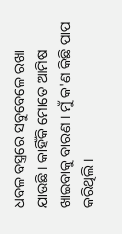ଧବଳ ବସ୍ତ୍ରରେ ସବୁବେଳେ ରଖା ଯାଉଛି । କାହିଁକି ମୋତେ ଆମିଷ ଖାଇବାକୁ ବାରଣ । ମୁଁ କ'ଣ କିଛି ପାପ କରିଥିଲି।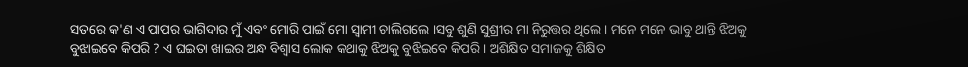ସତରେ କ'ଣ ଏ ପାପର ଭାଗିଦାର ମୁଁ ଏବଂ ମୋରି ପାଇଁ ମୋ ସ୍ୱାମୀ ଚାଲିଗଲେ ।ସବୁ ଶୁଣି ସୁଶ୍ରୀର ମା ନିରୁତ୍ତର ଥିଲେ । ମନେ ମନେ ଭାବୁ ଥାନ୍ତି ଝିଅକୁ ବୁଝାଇବେ କିପରି ? ଏ ଘଇତା ଖାଇର ଅନ୍ଧ ବିଶ୍ୱାସ ଲୋକ କଥାକୁ ଝିଅକୁ ବୁଝିଇବେ କିପରି । ଅଶିକ୍ଷିତ ସମାଜକୁ ଶିକ୍ଷିତ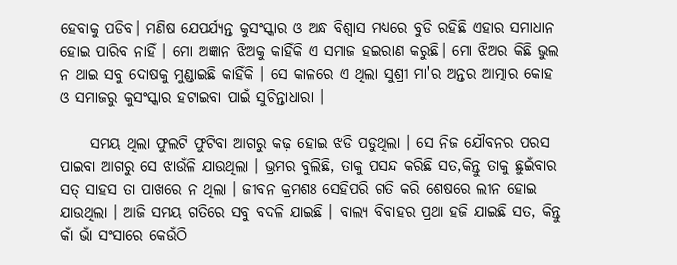ହେବାକୁ ପଡିବ। ମଣିଷ ଯେପର୍ଯ୍ୟନ୍ତ କୁସଂସ୍କାର ଓ ଅନ୍ଧ ବିଶ୍ୱାସ ମଧ୍ୟରେ ବୁଡି ରହିଛି ଏହାର ସମାଧାନ ହୋଇ ପାରିବ ନାହିଁ । ମୋ ଅଜ୍ଞାନ ଝିଅକୁ କାହିଁକି ଏ ସମାଜ ହଇରାଣ କରୁଛି। ମୋ ଝିଅର କିଛି ଭୁଲ ନ ଥାଇ ସବୁ ଦୋଷକୁ ମୁଣ୍ଡାଇଛି କାହିଁକି । ସେ କାଳରେ ଏ ଥିଲା ସୁଶ୍ରୀ ମା'ର ଅନ୍ତର ଆତ୍ମାର କୋହ ଓ ସମାଜରୁ କୁସଂସ୍କାର ହଟାଇବା ପାଇଁ ସୁଚିନ୍ତାଧାରା ।

     ସମୟ ଥିଲା ଫୁଲଟି ଫୁଟିବା ଆଗରୁ କଢ଼ ହୋଇ ଝଡି ପଡୁଥିଲା । ସେ ନିଜ ଯୌବନର ପରସ ପାଇବା ଆଗରୁ ସେ ଝାଉଁଳି ଯାଉଥିଲା । ଭ୍ରମର ବୁଲିଛି, ତାକୁ ପସନ୍ଦ କରିଛି ସତ,କିନ୍ତୁ ତାକୁ ଛୁଇଁବାର ସତ୍ ସାହସ ତା ପାଖରେ ନ ଥିଲା । ଜୀବନ କ୍ରମଶଃ ସେହିପରି ଗତି କରି ଶେଷରେ ଲୀନ ହୋଇ ଯାଉଥିଲା । ଆଜି ସମୟ ଗତିରେ ସବୁ ବଦଳି ଯାଇଛି । ବାଲ୍ୟ ବିବାହର ପ୍ରଥା ହଜି ଯାଇଛି ସତ, କିନ୍ତୁ କାଁ ଭାଁ ସଂସାରେ କେଉଁଠି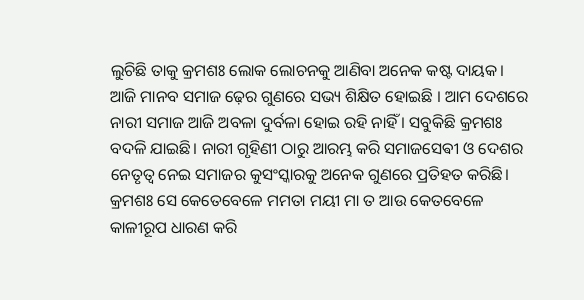ଲୁଚିଛି ତାକୁ କ୍ରମଶଃ ଲୋକ ଲୋଚନକୁ ଆଣିବା ଅନେକ କଷ୍ଟ ଦାୟକ। ଆଜି ମାନବ ସମାଜ ଢ଼େର ଗୁଣରେ ସଭ୍ୟ ଶିକ୍ଷିତ ହୋଇଛି । ଆମ ଦେଶରେ ନାରୀ ସମାଜ ଆଜି ଅବଳା ଦୁର୍ବଳା ହୋଇ ରହି ନାହିଁ । ସବୁକିଛି କ୍ରମଶଃ ବଦଳି ଯାଇଛି। ନାରୀ ଗୃହିଣୀ ଠାରୁ ଆରମ୍ଭ କରି ସମାଜସେଵୀ ଓ ଦେଶର ନେତୃତ୍ୱ ନେଇ ସମାଜର କୁସଂସ୍କାରକୁ ଅନେକ ଗୁଣରେ ପ୍ରତିହତ କରିଛି। କ୍ରମଶଃ ସେ କେତେବେଳେ ମମତା ମୟୀ ମା ତ ଆଉ କେତବେଳେ କାଳୀରୂପ ଧାରଣ କରି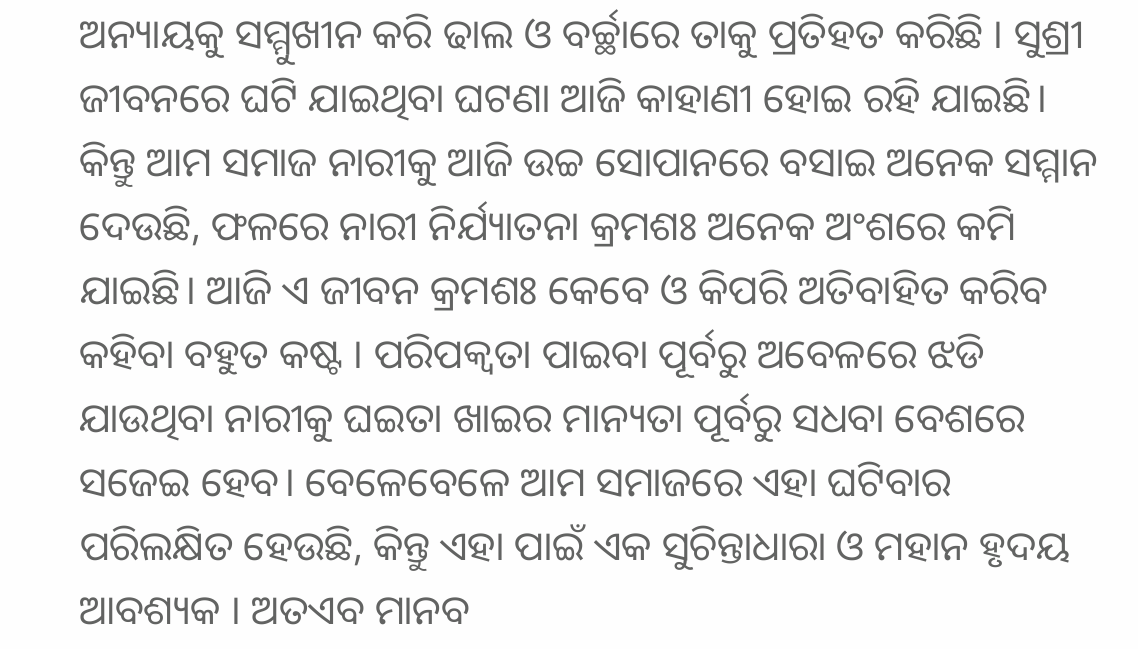ଅନ୍ୟାୟକୁ ସମ୍ମୁଖୀନ କରି ଢାଲ ଓ ବର୍ଚ୍ଛାରେ ତାକୁ ପ୍ରତିହତ କରିଛି । ସୁଶ୍ରୀ ଜୀବନରେ ଘଟି ଯାଇଥିବା ଘଟଣା ଆଜି କାହାଣୀ ହୋଇ ରହି ଯାଇଛି। କିନ୍ତୁ ଆମ ସମାଜ ନାରୀକୁ ଆଜି ଉଚ୍ଚ ସୋପାନରେ ବସାଇ ଅନେକ ସମ୍ମାନ ଦେଉଛି, ଫଳରେ ନାରୀ ନିର୍ଯ୍ୟାତନା କ୍ରମଶଃ ଅନେକ ଅଂଶରେ କମି ଯାଇଛି। ଆଜି ଏ ଜୀବନ କ୍ରମଶଃ କେବେ ଓ କିପରି ଅତିବାହିତ କରିବ କହିବା ବହୁତ କଷ୍ଟ । ପରିପକ୍ଵତା ପାଇବା ପୂର୍ବରୁ ଅବେଳରେ ଝଡି ଯାଉଥିବା ନାରୀକୁ ଘଇତା ଖାଇର ମାନ୍ୟତା ପୂର୍ବରୁ ସଧବା ବେଶରେ ସଜେଇ ହେବ। ବେଳେବେଳେ ଆମ ସମାଜରେ ଏହା ଘଟିବାର ପରିଲକ୍ଷିତ ହେଉଛି, କିନ୍ତୁ ଏହା ପାଇଁ ଏକ ସୁଚିନ୍ତାଧାରା ଓ ମହାନ ହୃଦୟ ଆବଶ୍ୟକ । ଅତଏବ ମାନବ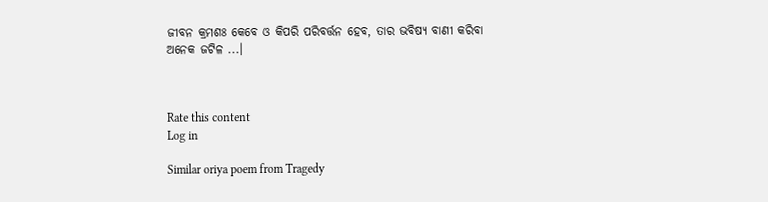ଜୀବନ କ୍ରମଶଃ କେବେ ଓ କିପରି ପରିବର୍ତ୍ତନ ହେବ, ତାର ଭବିଷ୍ୟ ବାଣୀ କରିବା ଅନେକ ଜଟିଳ ...।



Rate this content
Log in

Similar oriya poem from Tragedy